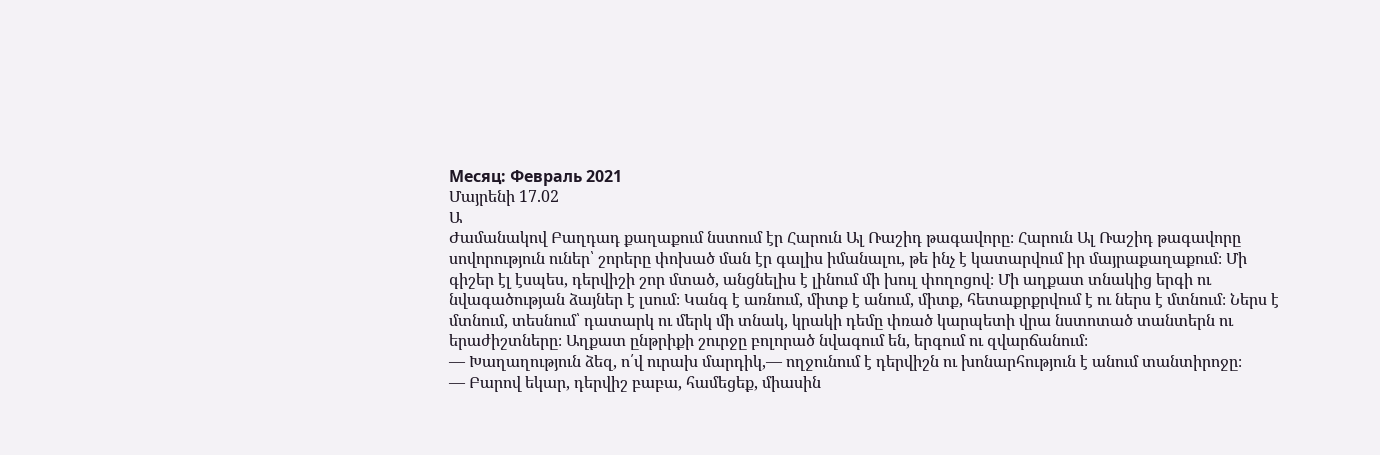Месяц: Февраль 2021
Մայրենի 17.02
Ա
Ժամանակով Բաղդադ քաղաքում նստում էր Հարուն Ալ Ռաշիդ թագավորը։ Հարուն Ալ Ռաշիդ թագավորը սովորություն ուներ՝ շորերը փոխած ման էր գալիս իմանալու, թե ինչ է կատարվում իր մայրաքաղաքում։ Մի գիշեր էլ էսպես, դերվիշի շոր մտած, անցնելիս է լինում մի խուլ փողոցով։ Մի աղքատ տնակից երգի ու նվագածության ձայներ է լսում։ Կանգ է առնում, միտք է անում, միտք, հետաքրքրվում է ու ներս է մտնում։ Ներս է մտնում, տեսնում՝ դատարկ ու մերկ մի տնակ, կրակի դեմը փռած կարպետի վրա նստոտած տանտերն ու երաժիշտները։ Աղքատ ընթրիքի շուրջը բոլորած նվագում են, երգում ու զվարճանում։
— Խաղաղություն ձեզ, ո՛վ ուրախ մարդիկ,— ողջունում է դերվիշն ու խոնարհություն է անում տանտիրոջը։
— Բարով եկար, դերվիշ բաբա, համեցեք, միասին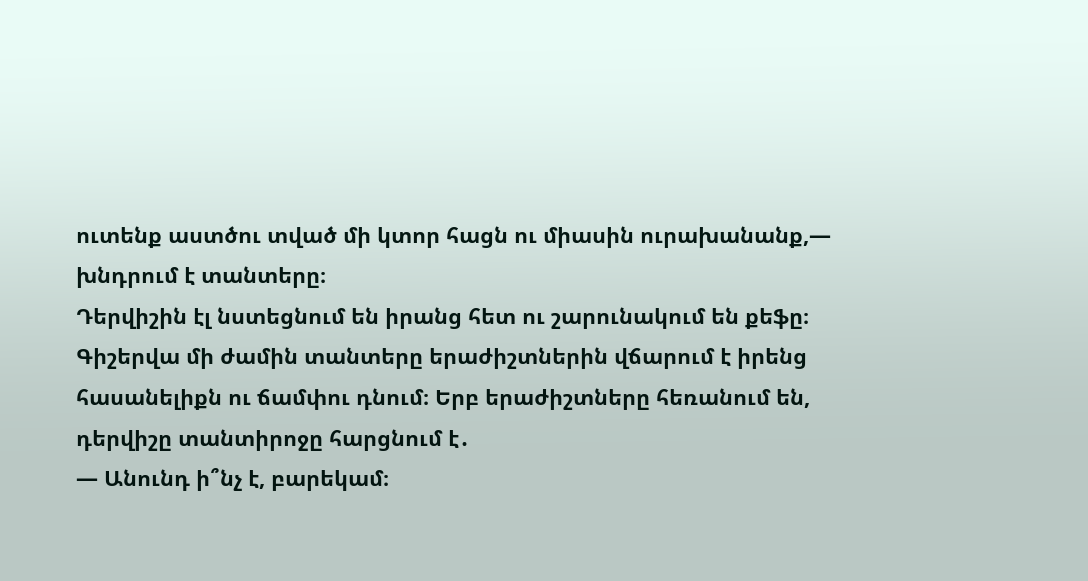ուտենք աստծու տված մի կտոր հացն ու միասին ուրախանանք,— խնդրում է տանտերը։
Դերվիշին էլ նստեցնում են իրանց հետ ու շարունակում են քեֆը։
Գիշերվա մի ժամին տանտերը երաժիշտներին վճարում է իրենց հասանելիքն ու ճամփու դնում։ Երբ երաժիշտները հեռանում են, դերվիշը տանտիրոջը հարցնում է․
— Անունդ ի՞նչ է, բարեկամ։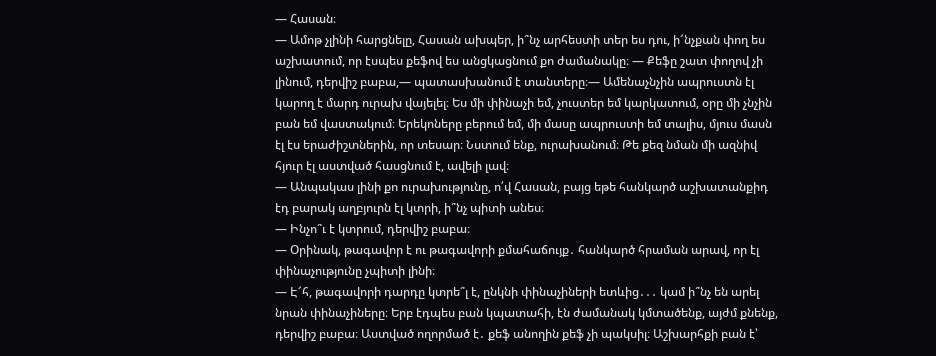— Հասան։
— Ամոթ չլինի հարցնելը, Հասան ախպեր, ի՞նչ արհեստի տեր ես դու, ի՜նչքան փող ես աշխատում, որ էսպես քեֆով ես անցկացնում քո ժամանակը։ — Քեֆը շատ փողով չի լինում, դերվիշ բաբա,— պատասխանում է տանտերը։— Ամենաչնչին ապրուստն էլ կարող է մարդ ուրախ վայելել։ Ես մի փինաչի եմ, չուստեր եմ կարկատում, օրը մի չնչին բան եմ վաստակում։ Երեկոները բերում եմ, մի մասը ապրուստի եմ տալիս, մյուս մասն էլ էս երաժիշտներին, որ տեսար։ Նստում ենք, ուրախանում։ Թե քեզ նման մի ազնիվ հյուր էլ աստված հասցնում է, ավելի լավ։
— Անպակաս լինի քո ուրախությունը, ո՛վ Հասան, բայց եթե հանկարծ աշխատանքիդ էդ բարակ աղբյուրն էլ կտրի, ի՞նչ պիտի անես։
— Ինչո՞ւ է կտրում, դերվիշ բաբա։
— Օրինակ, թագավոր է ու թագավորի քմահաճույք․ հանկարծ հրաման արավ, որ էլ փինաչությունը չպիտի լինի։
— Է՜հ, թագավորի դարդը կտրե՞լ է, ընկնի փինաչիների ետևից․․․ կամ ի՞նչ են արել նրան փինաչիները։ Երբ էդպես բան կպատահի, էն ժամանակ կմտածենք, այժմ քնենք, դերվիշ բաբա։ Աստված ողորմած է․ քեֆ անողին քեֆ չի պակսիլ։ Աշխարհքի բան է՝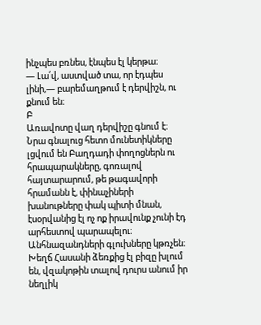ինչպես բռնես, էնպես էլ կերթա։
— Լա՛վ, աստված տա, որ էդպես լինի,— բարեմաղթում է դերվիշն, ու քնում են։
Բ
Առավոտը վաղ դերվիշը գնում է։ Նրա գնալուց հետո մունետիկները լցվում են Բաղդադի փողոցներն ու հրապարակները, գոռալով հայտարարում, թե թագավորի հրամանն է, փինաչիների խանութները փակ պիտի մնան, էսօրվանից էլ ոչ ոք իրավունք չունի էդ արհեստով պարապելու։ Անհնազանդների գլուխները կթռչեն։
Խեղճ Հասանի ձեռքից էլ բիզը խլում են, վզակոթին տալով դուրս անում իր նեղլիկ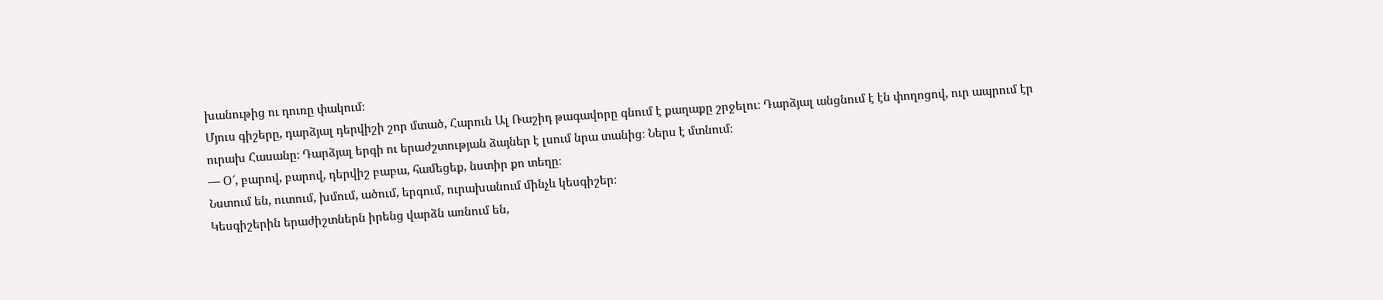խանութից ու դուռը փակում։
Մյուս գիշերը, դարձյալ դերվիշի շոր մտած, Հարուն Ալ Ռաշիդ թագավորը գնում է քաղաքը շրջելու։ Դարձյալ անցնում է էն փողոցով, ուր ապրում էր ուրախ Հասանը։ Դարձյալ երգի ու երաժշտության ձայներ է լսում նրա տանից։ Ներս է մտնում։
— Օ՜, բարով, բարով, դերվիշ բաբա, համեցեք, նստիր քո տեղը։
Նստում են, ուտում, խմում, ածում, երգում, ուրախանում մինչև կեսգիշեր։
Կեսգիշերին երաժիշտներն իրենց վարձն առնում են,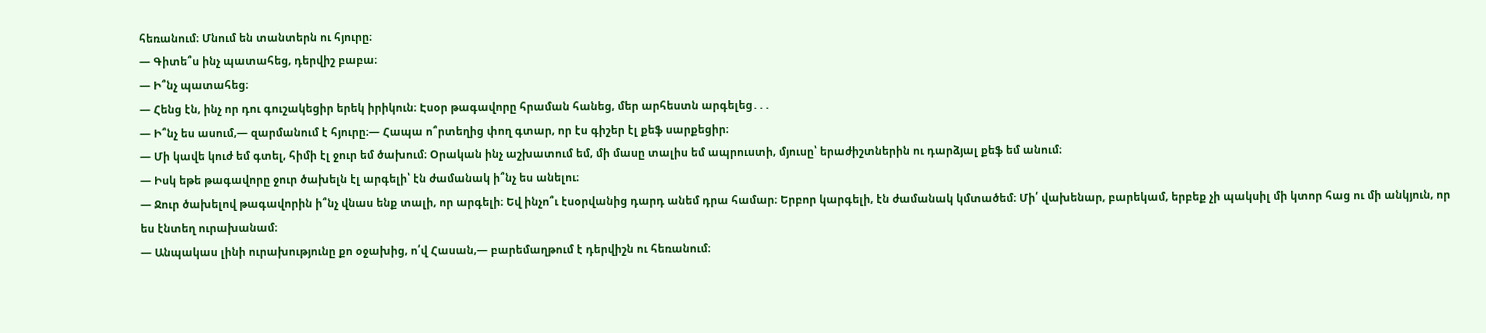հեռանում։ Մնում են տանտերն ու հյուրը։
— Գիտե՞ս ինչ պատահեց, դերվիշ բաբա։
— Ի՞նչ պատահեց։
— Հենց էն, ինչ որ դու գուշակեցիր երեկ իրիկուն։ Էսօր թագավորը հրաման հանեց, մեր արհեստն արգելեց․․․
— Ի՞նչ ես ասում,― զարմանում է հյուրը։— Հապա ո՞րտեղից փող գտար, որ էս գիշեր էլ քեֆ սարքեցիր։
— Մի կավե կուժ եմ գտել, հիմի էլ ջուր եմ ծախում։ Օրական ինչ աշխատում եմ, մի մասը տալիս եմ ապրուստի, մյուսը՝ երաժիշտներին ու դարձյալ քեֆ եմ անում։
— Իսկ եթե թագավորը ջուր ծախելն էլ արգելի՝ էն ժամանակ ի՞նչ ես անելու։
— Ջուր ծախելով թագավորին ի՞նչ վնաս ենք տալի, որ արգելի։ Եվ ինչո՞ւ էսօրվանից դարդ անեմ դրա համար։ Երբոր կարգելի, էն ժամանակ կմտածեմ։ Մի՛ վախենար, բարեկամ, երբեք չի պակսիլ մի կտոր հաց ու մի անկյուն, որ ես էնտեղ ուրախանամ։
— Անպակաս լինի ուրախությունը քո օջախից, ո՛վ Հասան,— բարեմաղթում է դերվիշն ու հեռանում։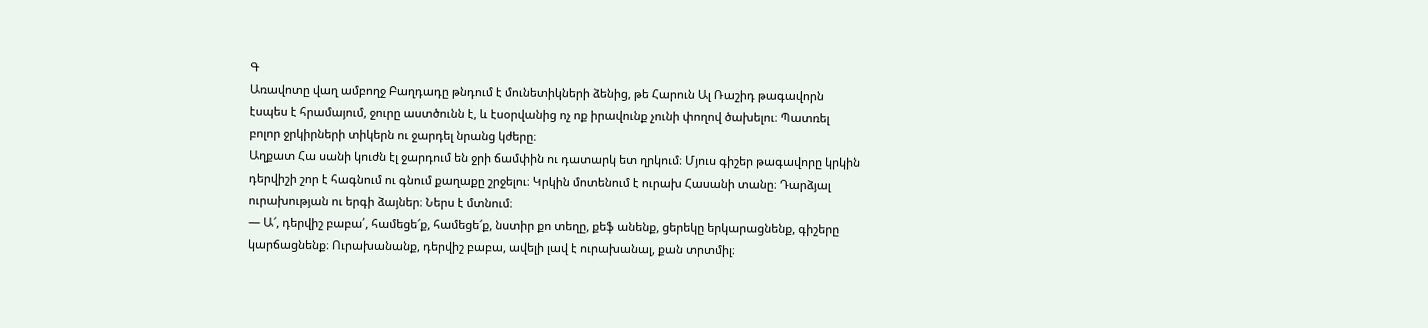Գ
Առավոտը վաղ ամբողջ Բաղդադը թնդում է մունետիկների ձենից, թե Հարուն Ալ Ռաշիդ թագավորն էսպես է հրամայում, ջուրը աստծունն է, և էսօրվանից ոչ ոք իրավունք չունի փողով ծախելու։ Պատռել բոլոր ջրկիրների տիկերն ու ջարդել նրանց կժերը։
Աղքատ Հա սանի կուժն էլ ջարդում են ջրի ճամփին ու դատարկ ետ ղրկում։ Մյուս գիշեր թագավորը կրկին դերվիշի շոր է հագնում ու գնում քաղաքը շրջելու։ Կրկին մոտենում է ուրախ Հասանի տանը։ Դարձյալ ուրախության ու երգի ձայներ։ Ներս է մտնում։
— Ա՜, դերվիշ բաբա՛, համեցե՜ք, համեցե՜ք, նստիր քո տեղը, քեֆ անենք, ցերեկը երկարացնենք, գիշերը կարճացնենք։ Ուրախանանք, դերվիշ բաբա, ավելի լավ է ուրախանալ, քան տրտմիլ։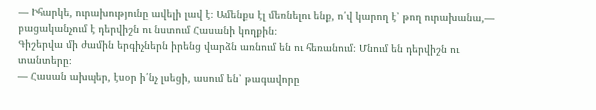— Իհարկե, ուրախությունը ավելի լավ է։ Ամենքս էլ մեռնելու ենք, ո՛վ կարող է՝ թող ուրախանա,— բացականչում է դերվիշն ու նստում Հասանի կողքին։
Գիշերվա մի ժամին երգիչներն իրենց վարձն առնում են ու հեռանում։ Մնում են դերվիշն ու տանտերը։
— Հասան ախպեր, էսօր ի՛նչ լսեցի, ասում են՝ թագավորը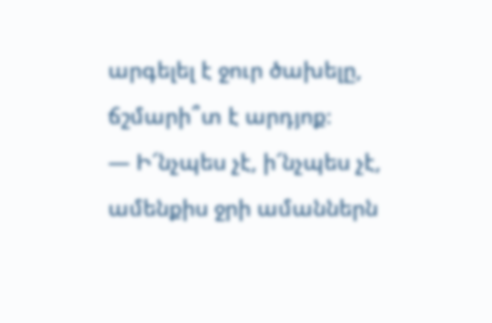արգելել է ջուր ծախելը, ճշմարի՞տ է արդյոք։
— Ի՜նչպես չէ, ի՜նչպես չէ, ամենքիս ջրի ամաններն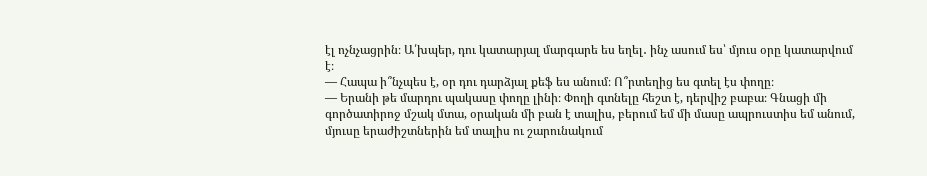էլ ոչնչացրին։ Ա՛խպեր, դու կատարյալ մարգարե ես եղել․ ինչ ասում ես՝ մյուս օրը կատարվում է։
— Հապա ի՞նչպես է, օր դու դարձյալ քեֆ ես անում։ Ո՞րտեղից ես գտել էս փողը։
— Երանի թե մարդու պակասը փողը լինի։ Փողի գտնելը հեշտ է, դերվիշ բաբա։ Գնացի մի գործատիրոջ մշակ մտա, օրական մի բան է տալիս, բերում եմ մի մասը ապրուստիս եմ անում, մյուսը երաժիշտներին եմ տալիս ու շարունակում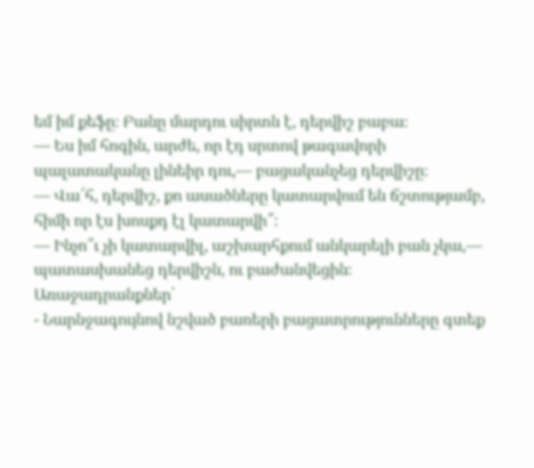եմ իմ քեֆը։ Բանը մարդու սիրտն է, դերվիշ բաբա։
— Ես իմ հոգին, արժե, որ էդ սրտով թագավորի պալատականը լինեիր դու,— բացականչեց դերվիշը։
— Վա՜հ, դերվիշ, քո ասածները կատարվում են ճշտությամբ, հիմի որ էս խոսքդ էլ կատարվի՞։
— Ինչո՞ւ չի կատարվիլ, աշխարհքում անկարելի բան չկա,— պատասխանեց դերվիշն, ու բաժանվեցին։
Առաջադրանքներ՝
- Նարնջագույնով նշված բառերի բացատրությունները գտեք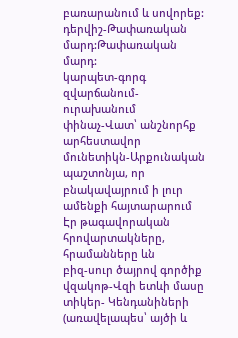բառարանում և սովորեք:
դերվիշ-Թափառական մարդ:Թափառական մարդ:
կարպետ-գորգ
զվարճանում-ուրախանում
փինաչ-Վատ՝ անշնորհք արհեստավոր
մունետիկն-Արքունական պաշտոնյա, որ բնակավայրում ի լուր ամենքի հայտարարում Էր թագավորական հրովարտակները, հրամանները ևն
բիզ-սուր ծայրով գործիք
վզակոթ-Վզի ետևի մասը
տիկեր- Կենդանիների (առավելապես՝ այծի և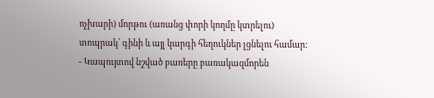ոչխարի) մորթու (առանց փորի կողմը կտրելու) տոպրակ՝ գինի և այլ կարգի հեղուկներ լցնելու համար:
- Կապույտով նշված բառերը բառակազմորեն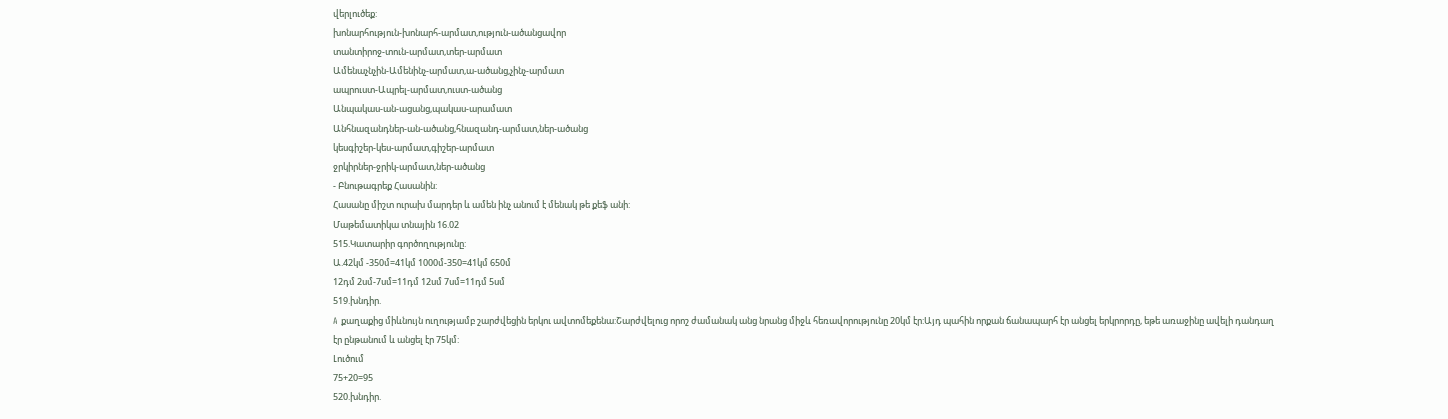վերլուծեք:
խոնարհություն-խոնարհ-արմատ,ություն-ածանցավոր
տանտիրոջ-տուն-արմատ,տեր-արմատ
Ամենաչնչին-Ամենինչ-արմատ,ա-ածանց,չինչ-արմատ
ապրուստ-Ապրել-արմատ,ուստ-ածանց
Անպակաս-ան-ացանց,պակաս-արամատ
Անհնազանդներ-ան-ածանց,հնազանդ-արմատ,ներ-ածանց
կեսգիշեր-կես-արմատ,գիշեր-արմատ
ջրկիրներ-ջրիկ-արմատ,ներ-ածանց
- Բնութագրեք Հասանին:
Հասանը միշտ ուրախ մարդեր և ամեն ինչ անում է մենակ թե քեֆ անի:
Մաթեմատիկա տնային 16.02
515.Կատարիր գործողությունը:
Ա.42կմ -350մ=41կմ 1000մ-350=41կմ 650մ
12դմ 2սմ-7սմ=11դմ 12սմ 7սմ=11դմ 5սմ
519.խնդիր.
A քաղաքից միևնույն ուղությամբ շարժվեցին երկու ավտոմեքենա:Շարժվելուց որոշ ժամանակ անց նրանց միջև հեռավորությունը 20կմ էր:Այդ պահին որքան ճանապարհ էր անցել երկրորդը, եթե առաջինը ավելի դանդաղ էր ընթանում և անցել էր 75կմ:
Լուծում
75+20=95
520.խնդիր.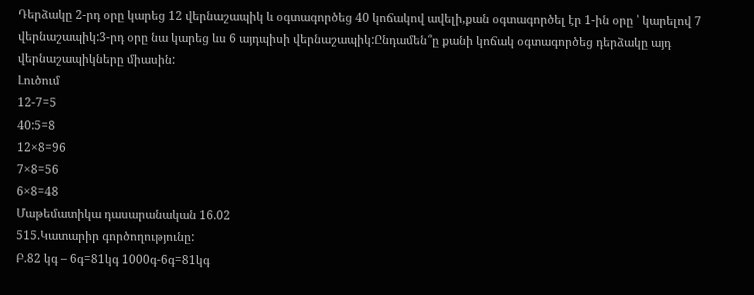Դերձակը 2-րդ օրը կարեց 12 վերնաշապիկ և օգտագործեց 40 կոճակով ավելի,քան օգտագործել էր 1-ին օրը ՝ կարելով 7 վերնաշապիկ:3-րդ օրը նա կարեց ևս 6 այդպիսի վերնաշապիկ:Ընդամեն՞ը քանի կոճակ օգտագործեց դերձակը այդ վերնաշապիկները միասին:
Լուծում
12-7=5
40:5=8
12×8=96
7×8=56
6×8=48
Մաթեմատիկա դասարանական 16.02
515.Կատարիր գործողությունը:
Բ.82 կգ – 6գ=81կգ 1000գ-6գ=81կգ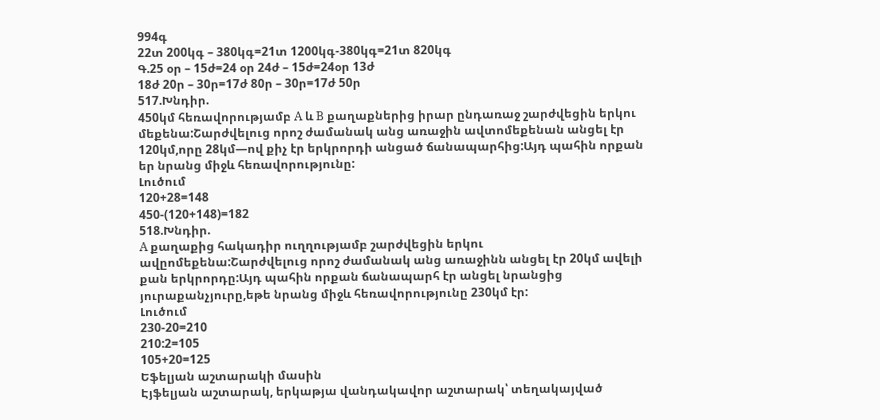994գ
22տ 200կգ – 380կգ=21տ 1200կգ-380կգ=21տ 820կգ
Գ.25 օր – 15ժ=24 օր 24ժ – 15ժ=24օր 13ժ
18ժ 20ր – 30ր=17ժ 80ր – 30ր=17ժ 50ր
517.Խնդիր.
450կմ հեռավորությամբ A և B քաղաքներից իրար ընդառաջ շարժվեցին երկու մեքենա:Շարժվելուց որոշ ժամանակ անց առաջին ավտոմեքենան անցել էր 120կմ,որը 28կմ—ով քիչ էր երկրորդի անցած ճանապարհից:Այդ պահին որքան եր նրանց միջև հեռավորությունը:
Լուծում
120+28=148
450-(120+148)=182
518.Խնդիր.
A քաղաքից հակադիր ուղղությամբ շարժվեցին երկու ավըոմեքենա:Շարժվելուց որոշ ժամանակ անց առաջինն անցել էր 20կմ ավելի քան երկրորդը:Այդ պահին որքան ճանապարհ էր անցել նրանցից յուրաքանչյուրը,եթե նրանց միջև հեռավորությունը 230կմ էր:
Լուծում
230-20=210
210:2=105
105+20=125
Եֆելյան աշտարակի մասին
Էյֆելյան աշտարակ, երկաթյա վանդակավոր աշտարակ՝ տեղակայված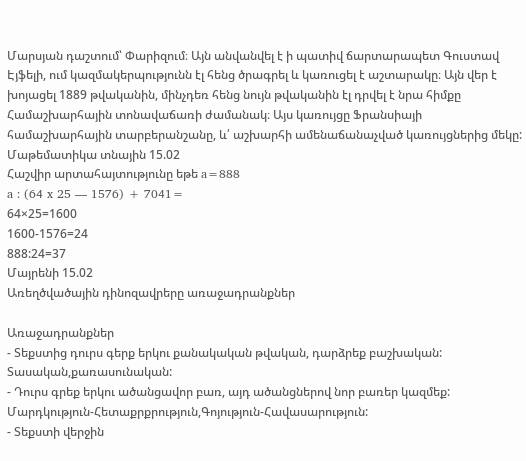Մարսյան դաշտում՝ Փարիզում։ Այն անվանվել է ի պատիվ ճարտարապետ Գուստավ Էյֆելի, ում կազմակերպությունն էլ հենց ծրագրել և կառուցել է աշտարակը։ Այն վեր է խոյացել 1889 թվականին, մինչդեռ հենց նույն թվականին էլ դրվել է նրա հիմքը Համաշխարհային տոնավաճառի ժամանակ։ Այս կառույցը Ֆրանսիայի համաշխարհային տարբերանշանը, և՛ աշխարհի ամենաճանաչված կառույցներից մեկը:
Մաթեմատիկա տնային 15.02
Հաշվիր արտահայտությունը եթե a=888
a : (64 x 25 — 1576) + 7041=
64×25=1600
1600-1576=24
888:24=37
Մայրենի 15.02
Առեղծվածային դինոզավրերը առաջադրանքներ

Առաջադրանքներ
- Տեքստից դուրս գերք երկու քանակական թվական, դարձրեք բաշխական:
Տասական,քառասունական:
- Դուրս գրեք երկու ածանցավոր բառ, այդ ածանցներով նոր բառեր կազմեք:
Մարդկություն-Հետաքրքրություն,Գոյություն-Հավասարություն:
- Տեքստի վերջին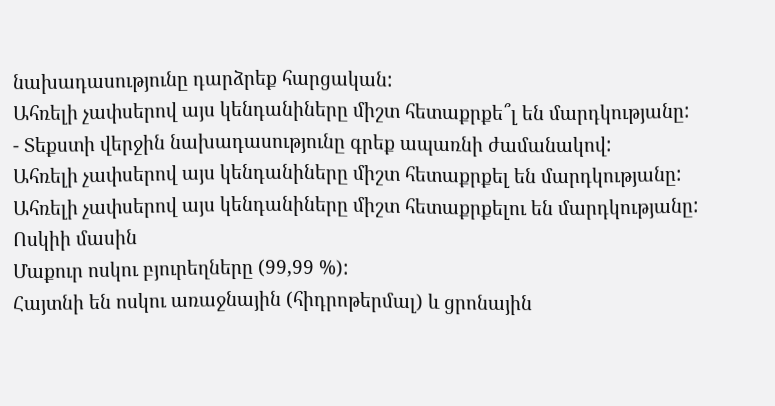նախադասությունը դարձրեք հարցական:
Ահռելի չափսերով այս կենդանիները միշտ հետաքրքե՞լ են մարդկությանը:
- Տեքստի վերջին նախադասությունը գրեք ապառնի ժամանակով:
Ահռելի չափսերով այս կենդանիները միշտ հետաքրքել են մարդկությանը:
Ահռելի չափսերով այս կենդանիները միշտ հետաքրքելու են մարդկությանը:
Ոսկիի մասին
Մաքուր ոսկու բյուրեղները (99,99 %):
Հայտնի են ոսկու առաջնային (հիդրոթերմալ) և ցրոնային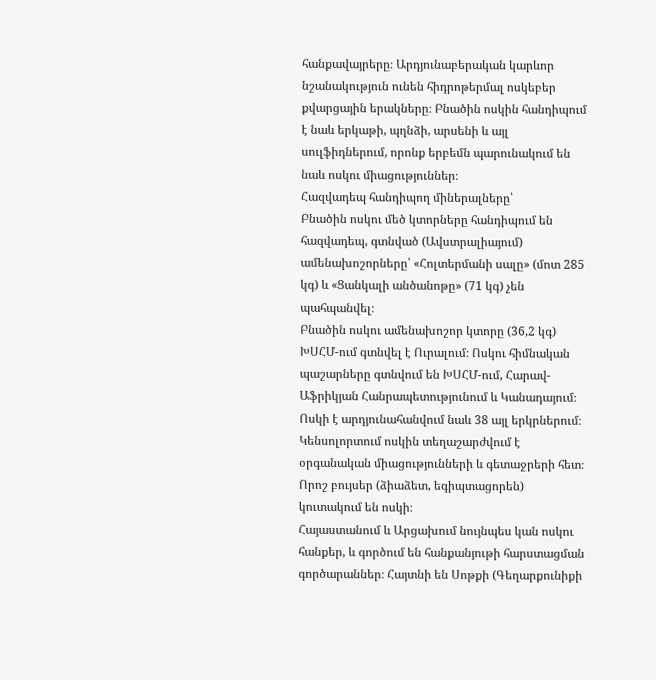հանքավայրերը։ Արդյունաբերական կարևոր նշանակություն ունեն հիդրոթերմալ ոսկեբեր քվարցային երակները։ Բնածին ոսկին հանդիպում է նաև երկաթի, պղնձի, արսենի և այլ սուլֆիդներում, որոնք երբեմն պարունակում են նաև ոսկու միացություններ։
Հազվադեպ հանդիպող միներալները՝
Բնածին ոսկու մեծ կտորները հանդիպում են հազվադեպ, գտնված (Ավստրալիայում) ամենախոշորները՝ «Հոլտերմանի սալը» (մոտ 285 կգ) և «Ցանկալի անծանոթը» (71 կգ) չեն պահպանվել։
Բնածին ոսկու ամենախոշոր կտորը (36,2 կգ) ԽՍՀՄ-ում գտնվել է Ուրալում։ Ոսկու հիմնական պաշարները գտնվում են ԽՍՀՄ-ում, Հարավ-Աֆրիկյան Հանրապետությունում և Կանադայում։
Ոսկի է արդյունահանվում նաև 38 այլ երկրներում։ Կենսոլորտում ոսկին տեղաշարժվում է օրգանական միացությունների և գետաջրերի հետ։
Որոշ բույսեր (ձիաձետ, եգիպտացորեն) կուտակում են ոսկի։
Հայաստանում և Արցախում նույնպես կան ոսկու հանքեր, և գործում են հանքանյութի հարստացման գործարաններ։ Հայտնի են Սոթքի (Գեղարքունիքի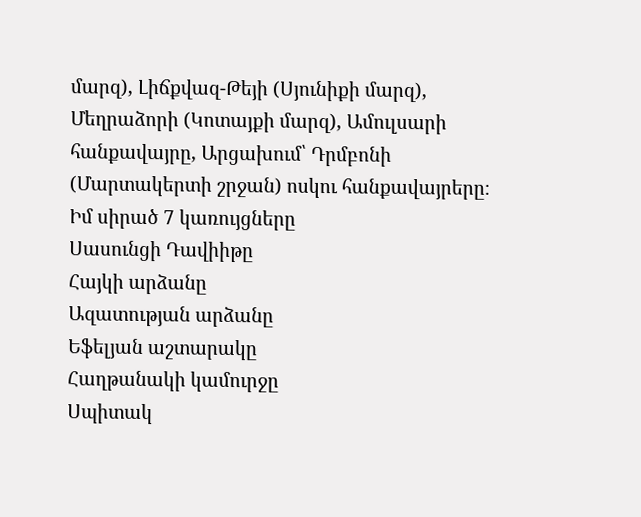մարզ), Լիճքվազ-Թեյի (Սյունիքի մարզ), Մեղրաձորի (Կոտայքի մարզ), Ամուլսարի հանքավայրը, Արցախում՝ Դրմբոնի (Մարտակերտի շրջան) ոսկու հանքավայրերը։
Իմ սիրած 7 կառույցները
Սասունցի Դավիիթը
Հայկի արձանը
Ազատության արձանը
Եֆելյան աշտարակը
Հաղթանակի կամուրջը
Սպիտակ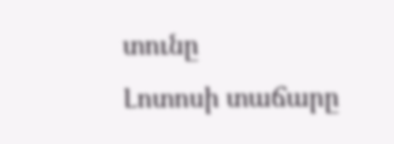տունը
Լոտոսի տաճարը